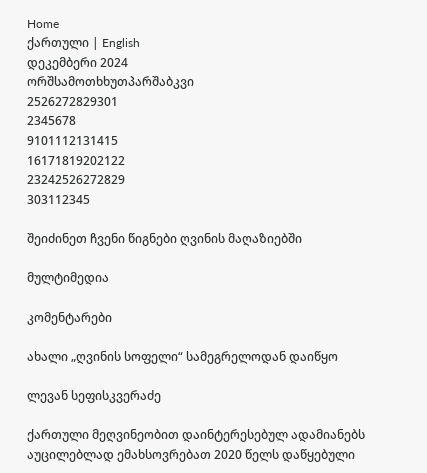Home
ქართული | English
დეკემბერი 2024
ორშსამოთხხუთპარშაბკვი
2526272829301
2345678
9101112131415
16171819202122
23242526272829
303112345

შეიძინეთ ჩვენი წიგნები ღვინის მაღაზიებში

მულტიმედია

კომენტარები

ახალი „ღვინის სოფელი“ სამეგრელოდან დაიწყო

ლევან სეფისკვერაძე

ქართული მეღვინეობით დაინტერესებულ ადამიანებს აუცილებლად ემახსოვრებათ 2020 წელს დაწყებული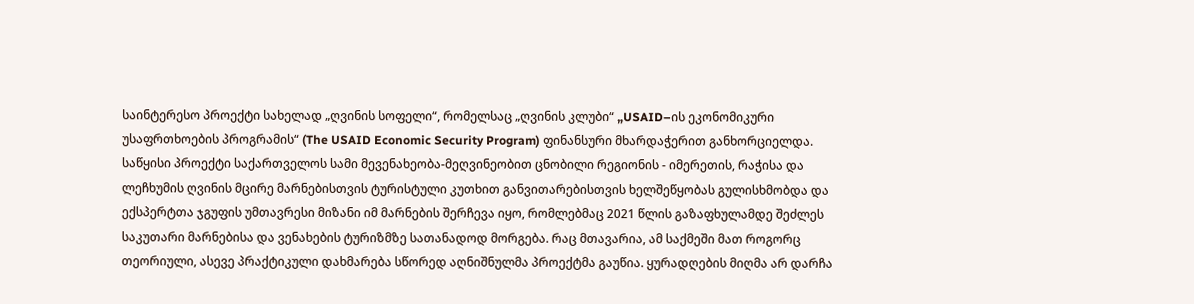საინტერესო პროექტი სახელად „ღვინის სოფელი“, რომელსაც „ღვინის კლუბი“ „USAID–ის ეკონომიკური უსაფრთხოების პროგრამის“ (The USAID Economic Security Program) ფინანსური მხარდაჭერით განხორციელდა. საწყისი პროექტი საქართველოს სამი მევენახეობა-მეღვინეობით ცნობილი რეგიონის - იმერეთის, რაჭისა და ლეჩხუმის ღვინის მცირე მარნებისთვის ტურისტული კუთხით განვითარებისთვის ხელშეწყობას გულისხმობდა და ექსპერტთა ჯგუფის უმთავრესი მიზანი იმ მარნების შერჩევა იყო, რომლებმაც 2021 წლის გაზაფხულამდე შეძლეს საკუთარი მარნებისა და ვენახების ტურიზმზე სათანადოდ მორგება. რაც მთავარია, ამ საქმეში მათ როგორც თეორიული, ასევე პრაქტიკული დახმარება სწორედ აღნიშნულმა პროექტმა გაუწია. ყურადღების მიღმა არ დარჩა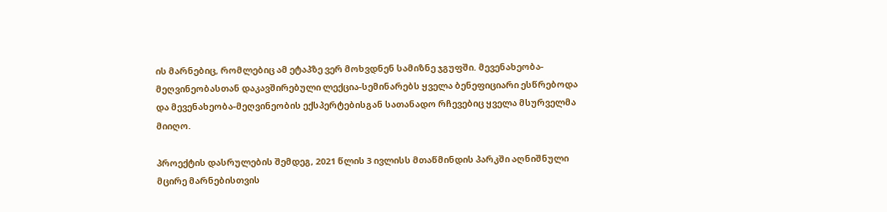ის მარნებიც, რომლებიც ამ ეტაპზე ვერ მოხვდნენ სამიზნე ჯგუფში. მევენახეობა-მეღვინეობასთან დაკავშირებული ლექცია-სემინარებს ყველა ბენეფიციარი ესწრებოდა და მევენახეობა-მეღვინეობის ექსპერტებისგან სათანადო რჩევებიც ყველა მსურველმა მიიღო.

პროექტის დასრულების შემდეგ, 2021 წლის 3 ივლისს მთაწმინდის პარკში აღნიშნული მცირე მარნებისთვის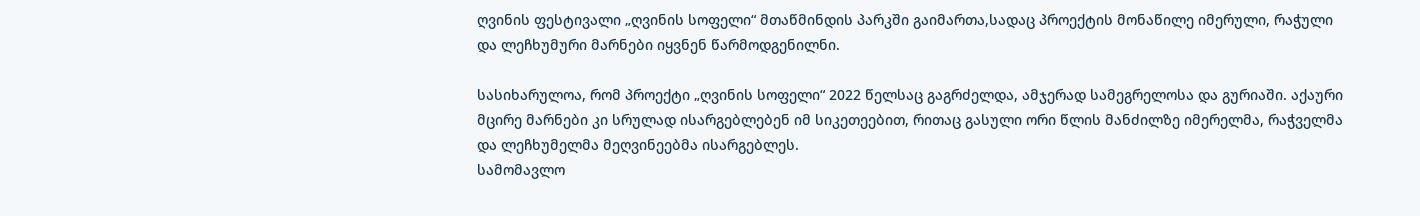ღვინის ფესტივალი „ღვინის სოფელი“ მთაწმინდის პარკში გაიმართა,სადაც პროექტის მონაწილე იმერული, რაჭული და ლეჩხუმური მარნები იყვნენ წარმოდგენილნი.

სასიხარულოა, რომ პროექტი „ღვინის სოფელი“ 2022 წელსაც გაგრძელდა, ამჯერად სამეგრელოსა და გურიაში. აქაური მცირე მარნები კი სრულად ისარგებლებენ იმ სიკეთეებით, რითაც გასული ორი წლის მანძილზე იმერელმა, რაჭველმა და ლეჩხუმელმა მეღვინეებმა ისარგებლეს.
სამომავლო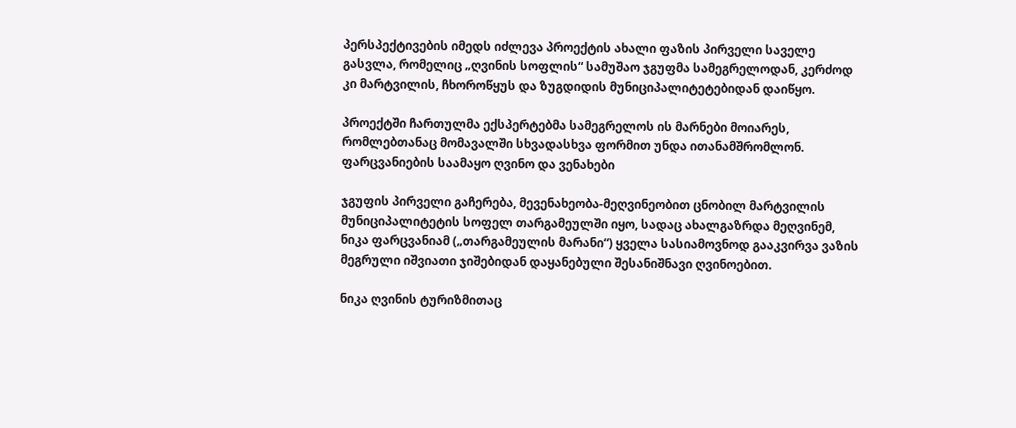პერსპექტივების იმედს იძლევა პროექტის ახალი ფაზის პირველი საველე გასვლა, რომელიც „ღვინის სოფლის“ სამუშაო ჯგუფმა სამეგრელოდან, კერძოდ კი მარტვილის, ჩხოროწყუს და ზუგდიდის მუნიციპალიტეტებიდან დაიწყო.

პროექტში ჩართულმა ექსპერტებმა სამეგრელოს ის მარნები მოიარეს, რომლებთანაც მომავალში სხვადასხვა ფორმით უნდა ითანამშრომლონ.
ფარცვანიების საამაყო ღვინო და ვენახები

ჯგუფის პირველი გაჩერება, მევენახეობა-მეღვინეობით ცნობილ მარტვილის მუნიციპალიტეტის სოფელ თარგამეულში იყო, სადაც ახალგაზრდა მეღვინემ, ნიკა ფარცვანიამ („თარგამეულის მარანი“) ყველა სასიამოვნოდ გააკვირვა ვაზის მეგრული იშვიათი ჯიშებიდან დაყანებული შესანიშნავი ღვინოებით.

ნიკა ღვინის ტურიზმითაც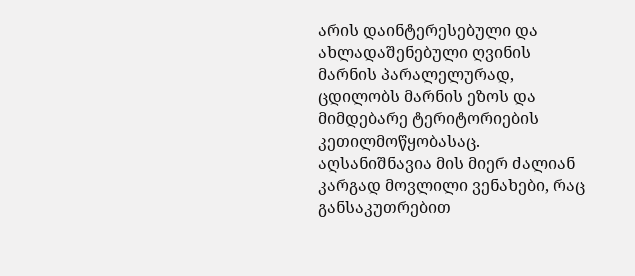არის დაინტერესებული და ახლადაშენებული ღვინის მარნის პარალელურად, ცდილობს მარნის ეზოს და მიმდებარე ტერიტორიების კეთილმოწყობასაც. აღსანიშნავია მის მიერ ძალიან კარგად მოვლილი ვენახები, რაც განსაკუთრებით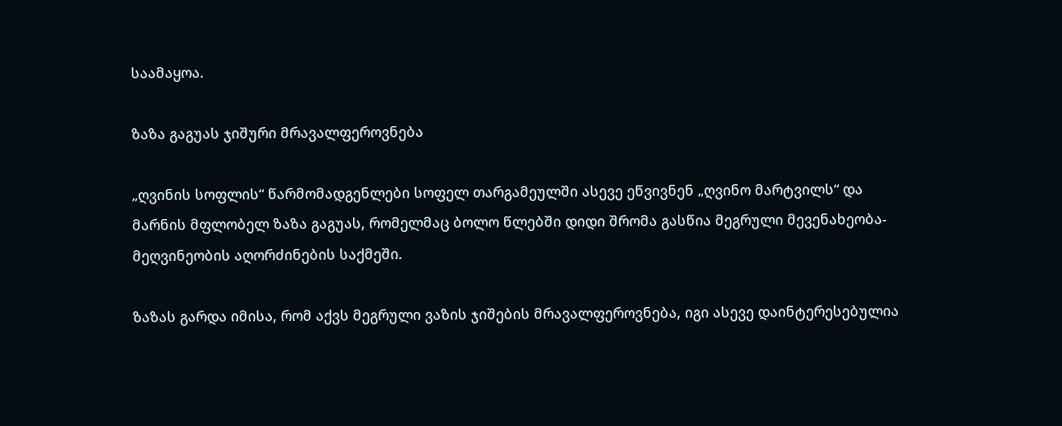საამაყოა.

ზაზა გაგუას ჯიშური მრავალფეროვნება

„ღვინის სოფლის“ წარმომადგენლები სოფელ თარგამეულში ასევე ეწვივნენ „ღვინო მარტვილს“ და მარნის მფლობელ ზაზა გაგუას, რომელმაც ბოლო წლებში დიდი შრომა გასწია მეგრული მევენახეობა-მეღვინეობის აღორძინების საქმეში.

ზაზას გარდა იმისა, რომ აქვს მეგრული ვაზის ჯიშების მრავალფეროვნება, იგი ასევე დაინტერესებულია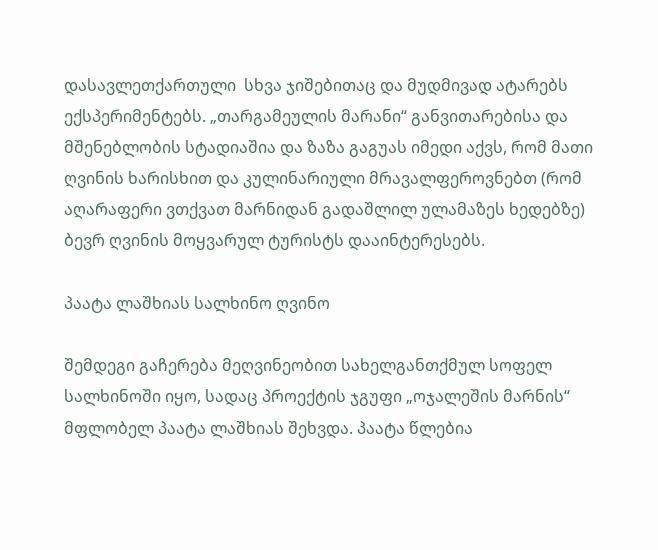დასავლეთქართული  სხვა ჯიშებითაც და მუდმივად ატარებს ექსპერიმენტებს. „თარგამეულის მარანი“ განვითარებისა და მშენებლობის სტადიაშია და ზაზა გაგუას იმედი აქვს, რომ მათი ღვინის ხარისხით და კულინარიული მრავალფეროვნებთ (რომ  აღარაფერი ვთქვათ მარნიდან გადაშლილ ულამაზეს ხედებზე) ბევრ ღვინის მოყვარულ ტურისტს დააინტერესებს.

პაატა ლაშხიას სალხინო ღვინო

შემდეგი გაჩერება მეღვინეობით სახელგანთქმულ სოფელ სალხინოში იყო, სადაც პროექტის ჯგუფი „ოჯალეშის მარნის“ მფლობელ პაატა ლაშხიას შეხვდა. პაატა წლებია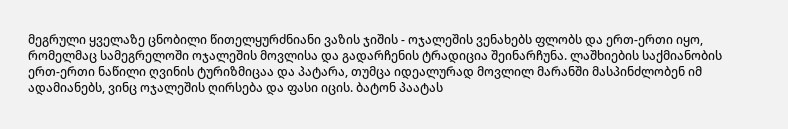მეგრული ყველაზე ცნობილი წითელყურძნიანი ვაზის ჯიშის - ოჯალეშის ვენახებს ფლობს და ერთ-ერთი იყო, რომელმაც სამეგრელოში ოჯალეშის მოვლისა და გადარჩენის ტრადიცია შეინარჩუნა. ლაშხიების საქმიანობის ერთ-ერთი ნაწილი ღვინის ტურიზმიცაა და პატარა, თუმცა იდეალურად მოვლილ მარანში მასპინძლობენ იმ ადამიანებს, ვინც ოჯალეშის ღირსება და ფასი იცის. ბატონ პაატას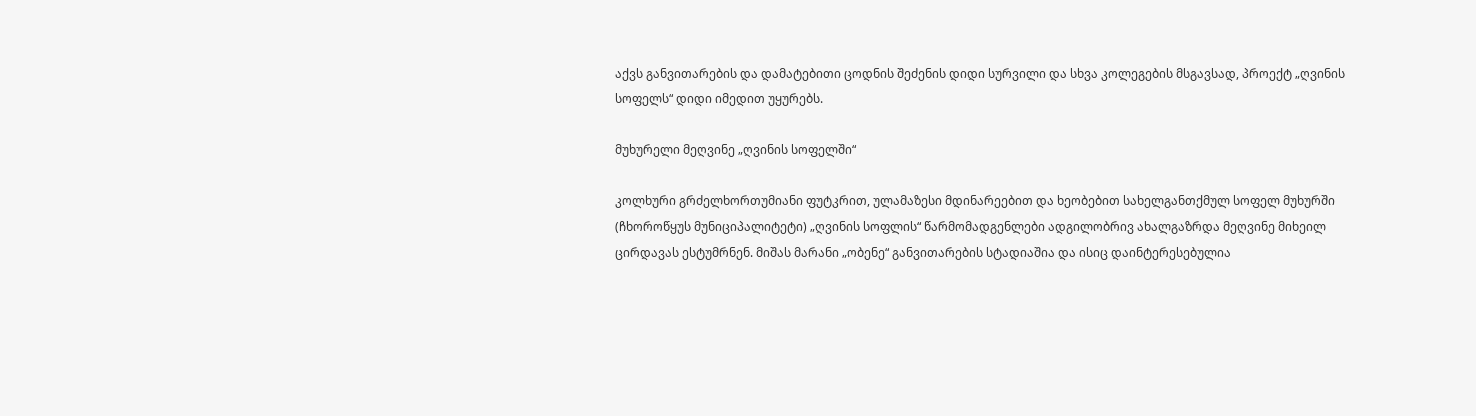აქვს განვითარების და დამატებითი ცოდნის შეძენის დიდი სურვილი და სხვა კოლეგების მსგავსად, პროექტ „ღვინის სოფელს“ დიდი იმედით უყურებს.

მუხურელი მეღვინე „ღვინის სოფელში“

კოლხური გრძელხორთუმიანი ფუტკრით, ულამაზესი მდინარეებით და ხეობებით სახელგანთქმულ სოფელ მუხურში (ჩხოროწყუს მუნიციპალიტეტი) „ღვინის სოფლის“ წარმომადგენლები ადგილობრივ ახალგაზრდა მეღვინე მიხეილ ცირდავას ესტუმრნენ. მიშას მარანი „ობენე“ განვითარების სტადიაშია და ისიც დაინტერესებულია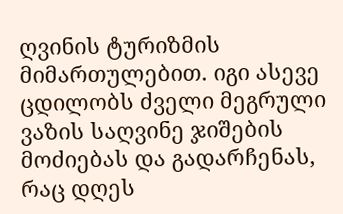ღვინის ტურიზმის მიმართულებით. იგი ასევე ცდილობს ძველი მეგრული ვაზის საღვინე ჯიშების მოძიებას და გადარჩენას, რაც დღეს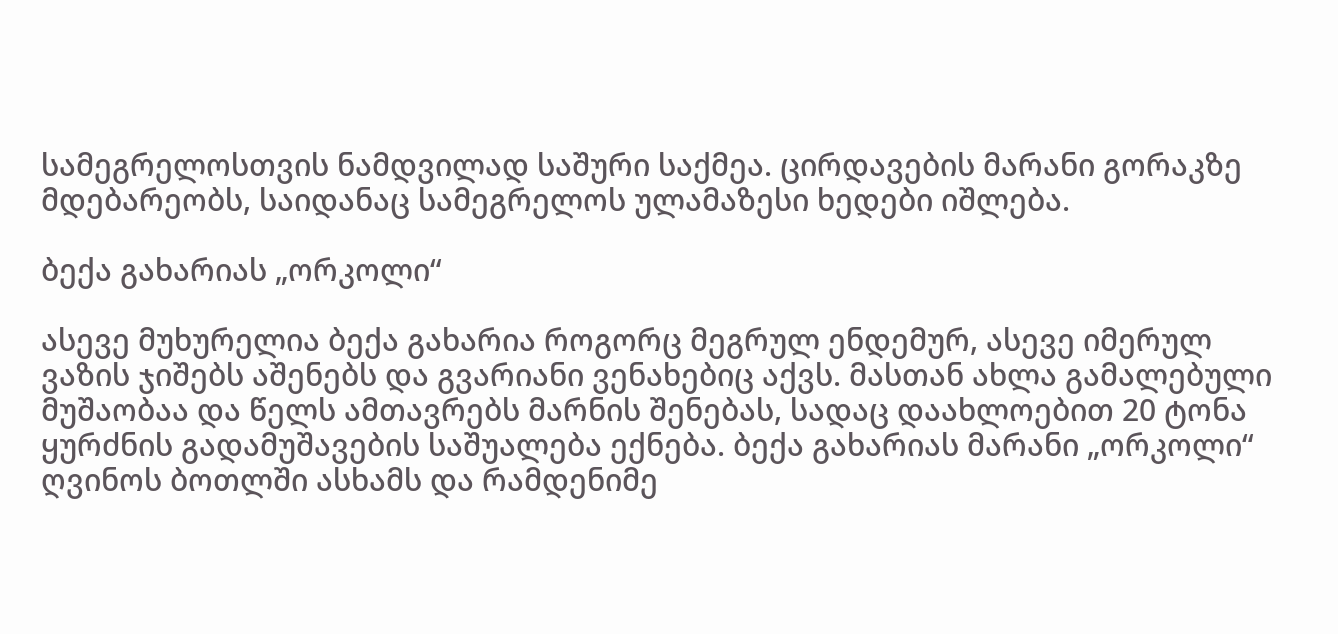სამეგრელოსთვის ნამდვილად საშური საქმეა. ცირდავების მარანი გორაკზე მდებარეობს, საიდანაც სამეგრელოს ულამაზესი ხედები იშლება.

ბექა გახარიას „ორკოლი“

ასევე მუხურელია ბექა გახარია როგორც მეგრულ ენდემურ, ასევე იმერულ ვაზის ჯიშებს აშენებს და გვარიანი ვენახებიც აქვს. მასთან ახლა გამალებული მუშაობაა და წელს ამთავრებს მარნის შენებას, სადაც დაახლოებით 20 ტონა ყურძნის გადამუშავების საშუალება ექნება. ბექა გახარიას მარანი „ორკოლი“ ღვინოს ბოთლში ასხამს და რამდენიმე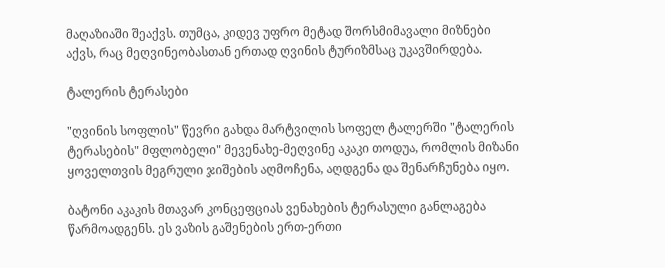მაღაზიაში შეაქვს. თუმცა, კიდევ უფრო მეტად შორსმიმავალი მიზნები აქვს, რაც მეღვინეობასთან ერთად ღვინის ტურიზმსაც უკავშირდება.

ტალერის ტერასები

"ღვინის სოფლის" წევრი გახდა მარტვილის სოფელ ტალერში "ტალერის ტერასების" მფლობელი" მევენახე-მეღვინე აკაკი თოდუა, რომლის მიზანი ყოველთვის მეგრული ჯიშების აღმოჩენა, აღდგენა და შენარჩუნება იყო.

ბატონი აკაკის მთავარ კონცეფციას ვენახების ტერასული განლაგება  წარმოადგენს. ეს ვაზის გაშენების ერთ-ერთი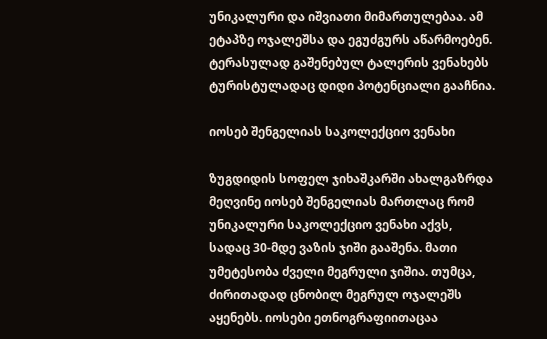უნიკალური და იშვიათი მიმართულებაა. ამ ეტაპზე ოჯალეშსა და ეგუძგურს აწარმოებენ. ტერასულად გაშენებულ ტალერის ვენახებს ტურისტულადაც დიდი პოტენციალი გააჩნია.

იოსებ შენგელიას საკოლექციო ვენახი

ზუგდიდის სოფელ ჯიხაშკარში ახალგაზრდა მეღვინე იოსებ შენგელიას მართლაც რომ უნიკალური საკოლექციო ვენახი აქვს, სადაც 30-მდე ვაზის ჯიში გააშენა. მათი უმეტესობა ძველი მეგრული ჯიშია. თუმცა, ძირითადად ცნობილ მეგრულ ოჯალეშს აყენებს. იოსები ეთნოგრაფიითაცაა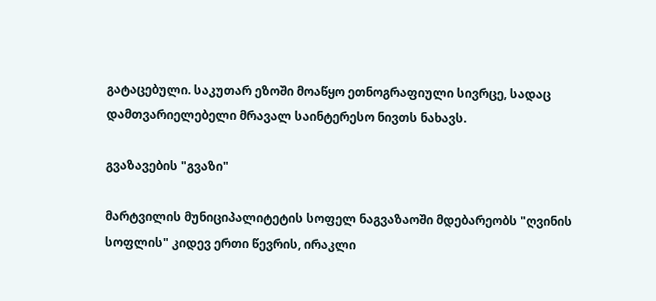გატაცებული. საკუთარ ეზოში მოაწყო ეთნოგრაფიული სივრცე, სადაც დამთვარიელებელი მრავალ საინტერესო ნივთს ნახავს.

გვაზავების "გვაზი"

მარტვილის მუნიციპალიტეტის სოფელ ნაგვაზაოში მდებარეობს "ღვინის სოფლის" კიდევ ერთი წევრის, ირაკლი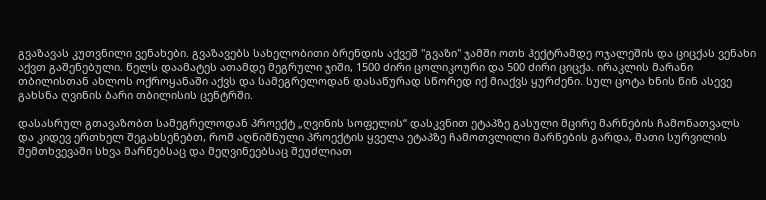გვაზავას კუთვნილი ვენახები. გვაზავებს სახელობითი ბრენდის აქვეშ "გვაზი" ჯამში ოთხ ჰექტრამდე ოჯალეშის და ციცქას ვენახი აქვთ გაშენებული. წელს დაამატეს ათამდე მეგრული ჯიში, 1500 ძირი ცოლიკოური და 500 ძირი ციცქა. ირაკლის მარანი თბილისთან ახლოს ოქროყანაში აქვს და სამეგრელოდან დასაწურად სწორედ იქ მიაქვს ყურძენი. სულ ცოტა ხნის წინ ასევე გახსნა ღვინის ბარი თბილისის ცენტრში.

დასასრულ გთავაზობთ სამეგრელოდან პროექტ „ღვინის სოფელის“ დასკვნით ეტაპზე გასული მცირე მარნების ჩამონათვალს და კიდევ ერთხელ შეგახსენებთ, რომ აღნიშნული პროექტის ყველა ეტაპზე ჩამოთვლილი მარნების გარდა, მათი სურვილის შემთხვევაში სხვა მარნებსაც და მეღვინეებსაც შეუძლიათ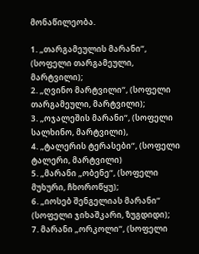მონაწილეობა.

1. „თარგამეულის მარანი“, (სოფელი თარგამეული, მარტვილი);
2. „ღვინო მარტვილი“, (სოფელი თარგამეული, მარტვილი);
3. „ოჯალეშის მარანი“, (სოფელი სალხინო, მარტვილი),
4. „ტალერის ტერასები“, (სოფელი ტალერი, მარტვილი)
5. „მარანი „ობენე“, (სოფელი მუხური, ჩხოროწყუ);
6. „იოსებ შენგელიას მარანი“ (სოფელი ჯიხაშკარი, ზუგდიდი);
7. მარანი „ორკოლი“, (სოფელი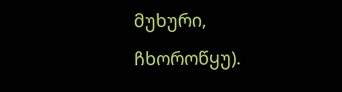მუხური, ჩხოროწყუ).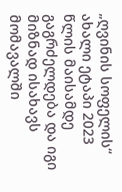„ღვინის სოფელის“ ახალი ეტაპი 2023 წლის მაისამდე გაგრძელდება და იგი მიზნად ისახავს მომავალში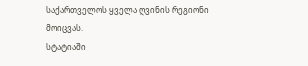საქართველოს ყველა ღვინის რეგიონი მოიცვას.
სტატიაში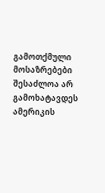გამოთქმული მოსაზრებები შესაძლოა არ გამოხატავდეს ამერიკის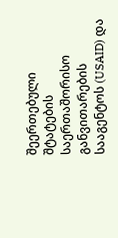შეერთებული შტატების საერთაშორისო განვითარების სააგენტოს (USAID) და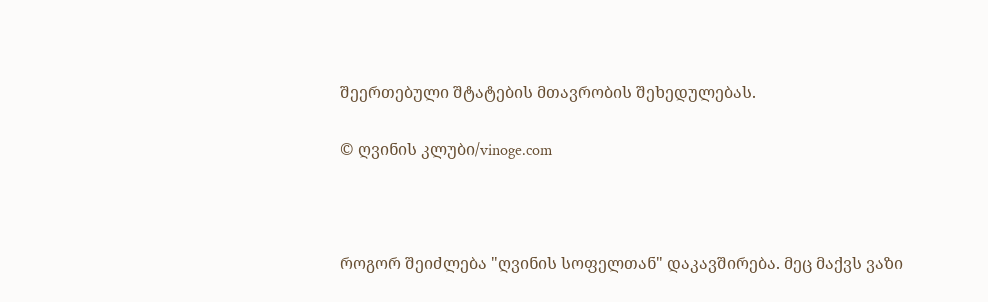შეერთებული შტატების მთავრობის შეხედულებას.

© ღვინის კლუბი/vinoge.com



როგორ შეიძლება "ღვინის სოფელთან" დაკავშირება. მეც მაქვს ვაზი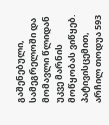გაშენებული, სამეგრელოში და მომავლი წლიდან უკვე მარნის მოწყობას ვიწყებ. პატივისცემით, არჩილ თოდუა 593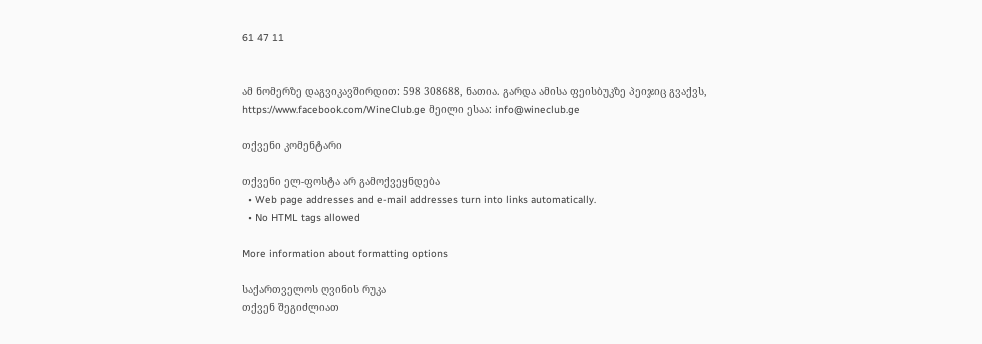61 47 11


ამ ნომერზე დაგვიკავშირდით: 598 308688, ნათია. გარდა ამისა ფეისბუკზე პეიჯიც გვაქვს, https://www.facebook.com/WineClub.ge მეილი ესაა: info@wineclub.ge

თქვენი კომენტარი

თქვენი ელ-ფოსტა არ გამოქვეყნდება
  • Web page addresses and e-mail addresses turn into links automatically.
  • No HTML tags allowed

More information about formatting options

საქართველოს ღვინის რუკა
თქვენ შეგიძლიათ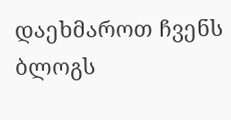დაეხმაროთ ჩვენს ბლოგს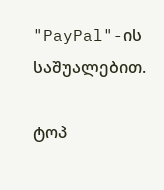"PayPal"-ის საშუალებით.

ტოპ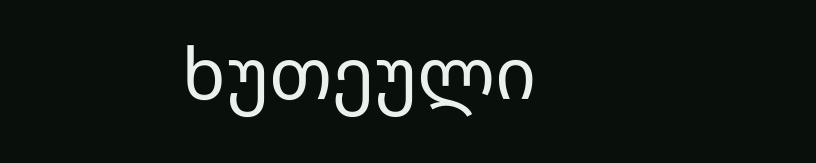ხუთეული